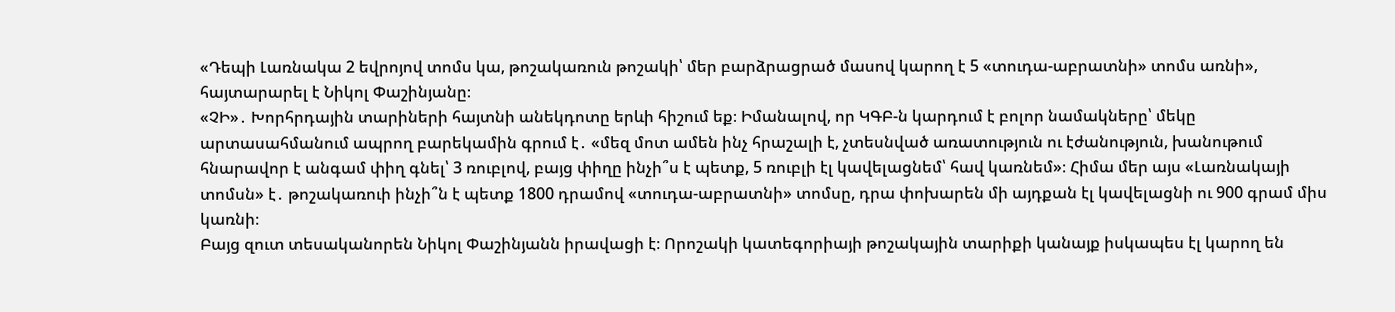«Դեպի Լառնակա 2 եվրոյով տոմս կա, թոշակառուն թոշակի՝ մեր բարձրացրած մասով կարող է 5 «տուդա-աբրատնի» տոմս առնի», հայտարարել է Նիկոլ Փաշինյանը։
«ՉԻ»․ Խորհրդային տարիների հայտնի անեկդոտը երևի հիշում եք։ Իմանալով, որ ԿԳԲ-ն կարդում է բոլոր նամակները՝ մեկը արտասահմանում ապրող բարեկամին գրում է․ «մեզ մոտ ամեն ինչ հրաշալի է, չտեսնված առատություն ու էժանություն, խանութում հնարավոր է անգամ փիղ գնել՝ 3 ռուբլով, բայց փիղը ինչի՞ս է պետք, 5 ռուբլի էլ կավելացնեմ՝ հավ կառնեմ»։ Հիմա մեր այս «Լառնակայի տոմսն» է․ թոշակառուի ինչի՞ն է պետք 1800 դրամով «տուդա-աբրատնի» տոմսը, դրա փոխարեն մի այդքան էլ կավելացնի ու 900 գրամ միս կառնի։
Բայց զուտ տեսականորեն Նիկոլ Փաշինյանն իրավացի է։ Որոշակի կատեգորիայի թոշակային տարիքի կանայք իսկապես էլ կարող են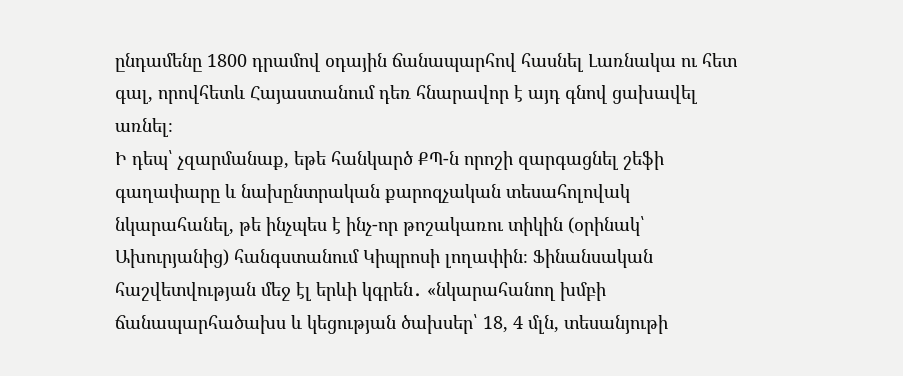ընդամենը 1800 դրամով օդային ճանապարհով հասնել Լառնակա ու հետ գալ, որովհետև Հայաստանում դեռ հնարավոր է այդ գնով ցախավել առնել։
Ի դեպ՝ չզարմանաք, եթե հանկարծ ՔՊ-ն որոշի զարգացնել շեֆի գաղափարը և նախընտրական քարոզչական տեսահոլովակ նկարահանել, թե ինչպես է ինչ-որ թոշակառու տիկին (օրինակ՝ Ախուրյանից) հանգստանում Կիպրոսի լողափին։ Ֆինանսական հաշվետվության մեջ էլ երևի կգրեն․ «նկարահանող խմբի ճանապարհածախս և կեցության ծախսեր՝ 18, 4 մլն, տեսանյութի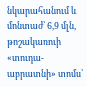նկարահանում և մոնտաժ՝ 6,9 մլն, թոշակառուի «տուդա-աբրատնի» տոմս՝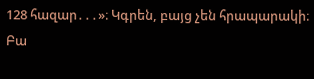128 հազար․․․»։ Կգրեն, բայց չեն հրապարակի։ Բա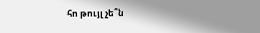հո թույլ չե՞ն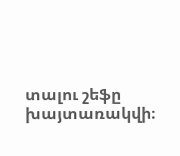տալու շեֆը խայտառակվի։